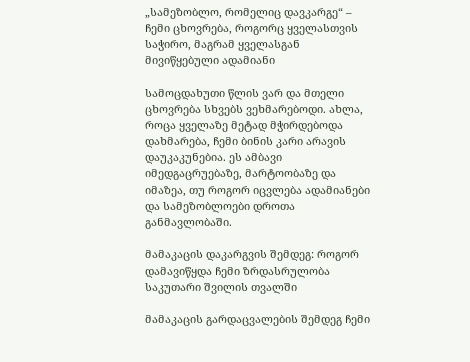„სამეზობლო, რომელიც დავკარგე“ – ჩემი ცხოვრება, როგორც ყველასთვის საჭირო, მაგრამ ყველასგან მივიწყებული ადამიანი

სამოცდახუთი წლის ვარ და მთელი ცხოვრება სხვებს ვეხმარებოდი. ახლა, როცა ყველაზე მეტად მჭირდებოდა დახმარება, ჩემი ბინის კარი არავის დაუკაკუნებია. ეს ამბავი იმედგაცრუებაზე, მარტოობაზე და იმაზეა, თუ როგორ იცვლება ადამიანები და სამეზობლოები დროთა განმავლობაში.

მამაკაცის დაკარგვის შემდეგ: როგორ დამავიწყდა ჩემი ზრდასრულობა საკუთარი შვილის თვალში

მამაკაცის გარდაცვალების შემდეგ ჩემი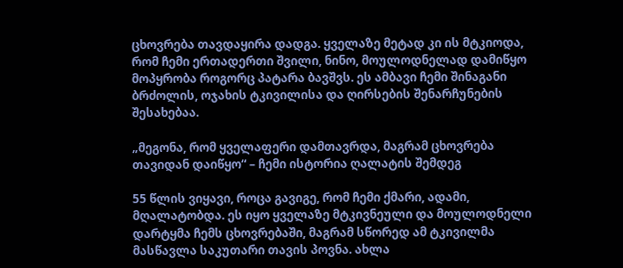ცხოვრება თავდაყირა დადგა. ყველაზე მეტად კი ის მტკიოდა, რომ ჩემი ერთადერთი შვილი, ნინო, მოულოდნელად დამიწყო მოპყრობა როგორც პატარა ბავშვს. ეს ამბავი ჩემი შინაგანი ბრძოლის, ოჯახის ტკივილისა და ღირსების შენარჩუნების შესახებაა.

„მეგონა, რომ ყველაფერი დამთავრდა, მაგრამ ცხოვრება თავიდან დაიწყო“ – ჩემი ისტორია ღალატის შემდეგ

55 წლის ვიყავი, როცა გავიგე, რომ ჩემი ქმარი, ადამი, მღალატობდა. ეს იყო ყველაზე მტკივნეული და მოულოდნელი დარტყმა ჩემს ცხოვრებაში, მაგრამ სწორედ ამ ტკივილმა მასწავლა საკუთარი თავის პოვნა. ახლა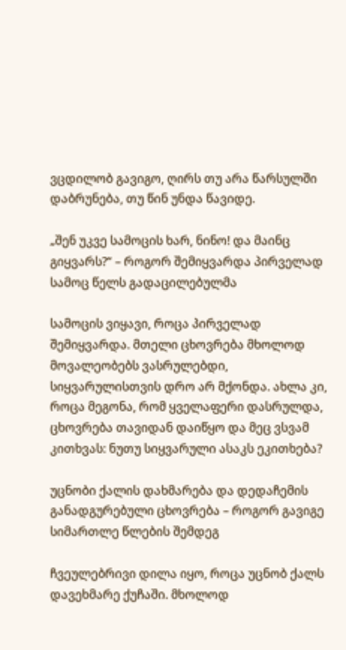ვცდილობ გავიგო, ღირს თუ არა წარსულში დაბრუნება, თუ წინ უნდა წავიდე.

„შენ უკვე სამოცის ხარ, ნინო! და მაინც გიყვარს?“ – როგორ შემიყვარდა პირველად სამოც წელს გადაცილებულმა

სამოცის ვიყავი, როცა პირველად შემიყვარდა. მთელი ცხოვრება მხოლოდ მოვალეობებს ვასრულებდი, სიყვარულისთვის დრო არ მქონდა. ახლა კი, როცა მეგონა, რომ ყველაფერი დასრულდა, ცხოვრება თავიდან დაიწყო და მეც ვსვამ კითხვას: ნუთუ სიყვარული ასაკს ეკითხება?

უცნობი ქალის დახმარება და დედაჩემის განადგურებული ცხოვრება – როგორ გავიგე სიმართლე წლების შემდეგ

ჩვეულებრივი დილა იყო, როცა უცნობ ქალს დავეხმარე ქუჩაში. მხოლოდ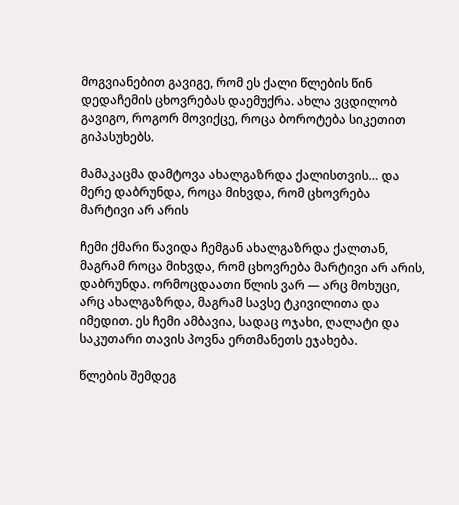მოგვიანებით გავიგე, რომ ეს ქალი წლების წინ დედაჩემის ცხოვრებას დაემუქრა. ახლა ვცდილობ გავიგო, როგორ მოვიქცე, როცა ბოროტება სიკეთით გიპასუხებს.

მამაკაცმა დამტოვა ახალგაზრდა ქალისთვის… და მერე დაბრუნდა, როცა მიხვდა, რომ ცხოვრება მარტივი არ არის

ჩემი ქმარი წავიდა ჩემგან ახალგაზრდა ქალთან, მაგრამ როცა მიხვდა, რომ ცხოვრება მარტივი არ არის, დაბრუნდა. ორმოცდაათი წლის ვარ — არც მოხუცი, არც ახალგაზრდა, მაგრამ სავსე ტკივილითა და იმედით. ეს ჩემი ამბავია, სადაც ოჯახი, ღალატი და საკუთარი თავის პოვნა ერთმანეთს ეჯახება.

წლების შემდეგ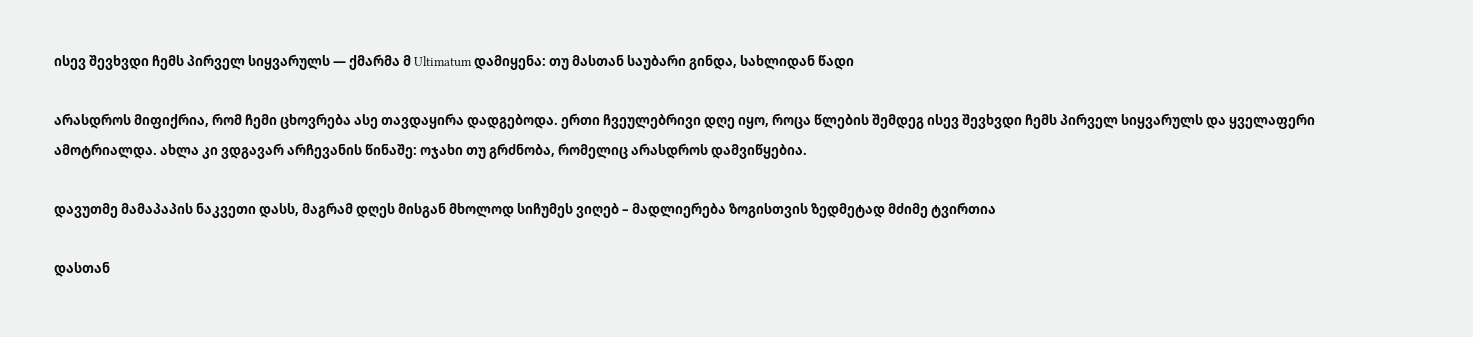ისევ შევხვდი ჩემს პირველ სიყვარულს — ქმარმა მ Ultimatum დამიყენა: თუ მასთან საუბარი გინდა, სახლიდან წადი

არასდროს მიფიქრია, რომ ჩემი ცხოვრება ასე თავდაყირა დადგებოდა. ერთი ჩვეულებრივი დღე იყო, როცა წლების შემდეგ ისევ შევხვდი ჩემს პირველ სიყვარულს და ყველაფერი ამოტრიალდა. ახლა კი ვდგავარ არჩევანის წინაშე: ოჯახი თუ გრძნობა, რომელიც არასდროს დამვიწყებია.

დავუთმე მამაპაპის ნაკვეთი დასს, მაგრამ დღეს მისგან მხოლოდ სიჩუმეს ვიღებ – მადლიერება ზოგისთვის ზედმეტად მძიმე ტვირთია

დასთან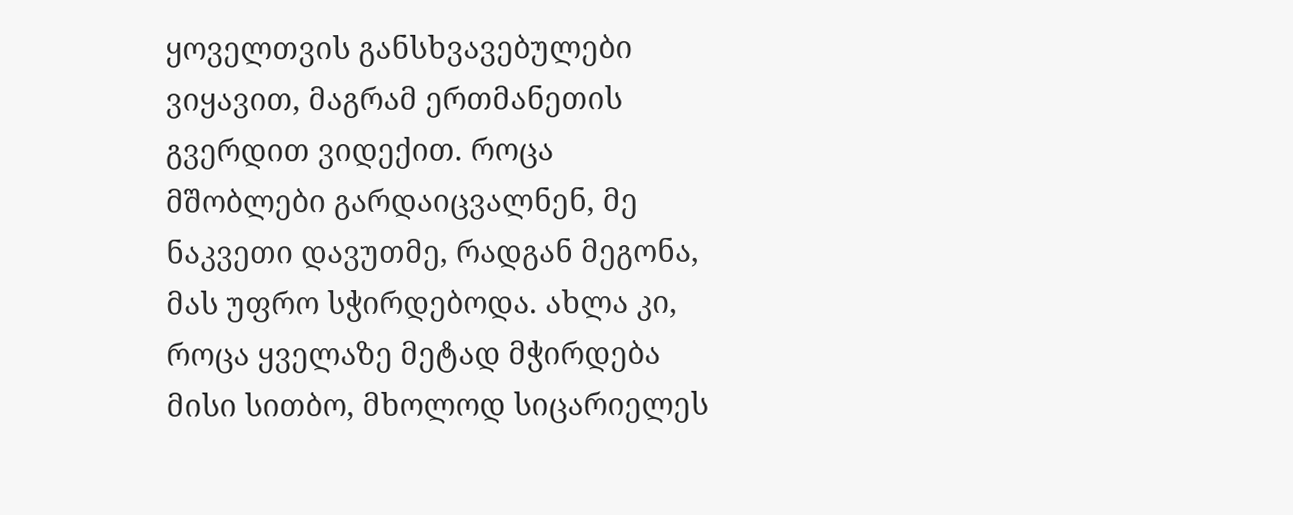ყოველთვის განსხვავებულები ვიყავით, მაგრამ ერთმანეთის გვერდით ვიდექით. როცა მშობლები გარდაიცვალნენ, მე ნაკვეთი დავუთმე, რადგან მეგონა, მას უფრო სჭირდებოდა. ახლა კი, როცა ყველაზე მეტად მჭირდება მისი სითბო, მხოლოდ სიცარიელეს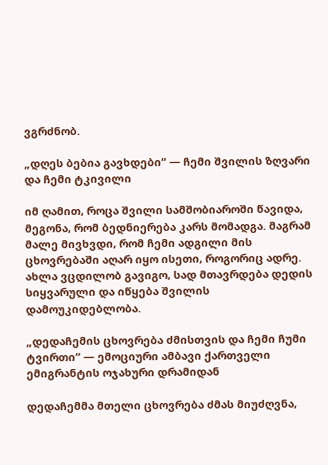ვგრძნობ.

„დღეს ბებია გავხდები“ — ჩემი შვილის ზღვარი და ჩემი ტკივილი

იმ ღამით, როცა შვილი სამშობიაროში წავიდა, მეგონა, რომ ბედნიერება კარს მომადგა. მაგრამ მალე მივხვდი, რომ ჩემი ადგილი მის ცხოვრებაში აღარ იყო ისეთი, როგორიც ადრე. ახლა ვცდილობ გავიგო, სად მთავრდება დედის სიყვარული და იწყება შვილის დამოუკიდებლობა.

„დედაჩემის ცხოვრება ძმისთვის და ჩემი ჩუმი ტვირთი“ — ემოციური ამბავი ქართველი ემიგრანტის ოჯახური დრამიდან

დედაჩემმა მთელი ცხოვრება ძმას მიუძღვნა,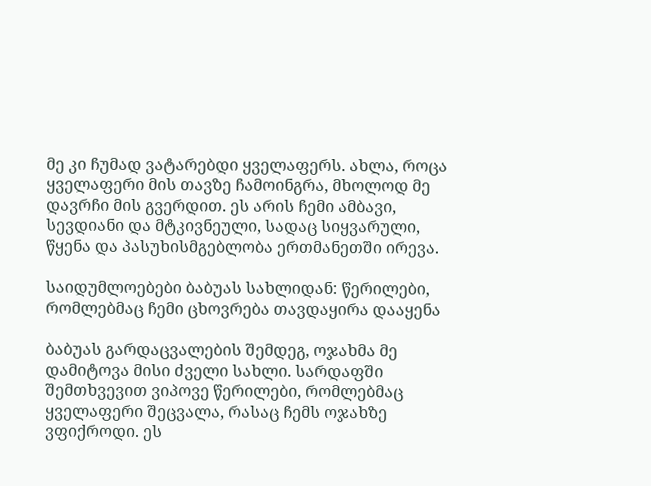მე კი ჩუმად ვატარებდი ყველაფერს. ახლა, როცა ყველაფერი მის თავზე ჩამოინგრა, მხოლოდ მე დავრჩი მის გვერდით. ეს არის ჩემი ამბავი, სევდიანი და მტკივნეული, სადაც სიყვარული, წყენა და პასუხისმგებლობა ერთმანეთში ირევა.

საიდუმლოებები ბაბუას სახლიდან: წერილები, რომლებმაც ჩემი ცხოვრება თავდაყირა დააყენა

ბაბუას გარდაცვალების შემდეგ, ოჯახმა მე დამიტოვა მისი ძველი სახლი. სარდაფში შემთხვევით ვიპოვე წერილები, რომლებმაც ყველაფერი შეცვალა, რასაც ჩემს ოჯახზე ვფიქროდი. ეს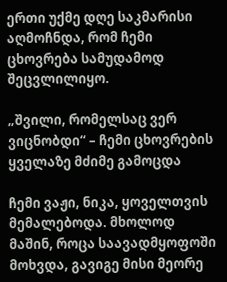ერთი უქმე დღე საკმარისი აღმოჩნდა, რომ ჩემი ცხოვრება სამუდამოდ შეცვლილიყო.

„შვილი, რომელსაც ვერ ვიცნობდი“ – ჩემი ცხოვრების ყველაზე მძიმე გამოცდა

ჩემი ვაჟი, ნიკა, ყოველთვის მემალებოდა. მხოლოდ მაშინ, როცა საავადმყოფოში მოხვდა, გავიგე მისი მეორე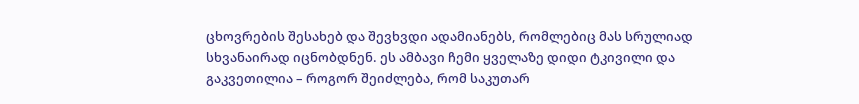ცხოვრების შესახებ და შევხვდი ადამიანებს, რომლებიც მას სრულიად სხვანაირად იცნობდნენ. ეს ამბავი ჩემი ყველაზე დიდი ტკივილი და გაკვეთილია – როგორ შეიძლება, რომ საკუთარ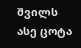შვილს ასე ცოტა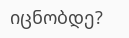იცნობდე?